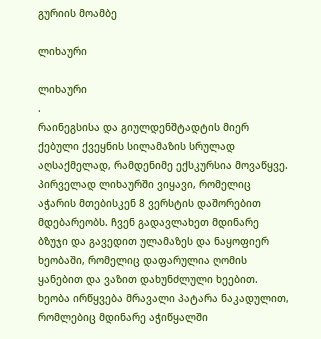გურიის მოამბე

ლიხაური

ლიხაური
.
რაინეგსისა და გიულდენშტადტის მიერ ქებული ქვეყნის სილამაზის სრულად აღსაქმელად, რამდენიმე ექსკურსია მოვაწყვე. პირველად ლიხაურში ვიყავი, რომელიც აჭარის მთებისკენ 8 ვერსტის დაშორებით მდებარეობს. ჩვენ გადავლახეთ მდინარე ბზუჯი და გავედით ულამაზეს და ნაყოფიერ ხეობაში, რომელიც დაფარულია ღომის ყანებით და ვაზით დახუნძლული ხეებით. ხეობა ირწყვება მრავალი პატარა ნაკადულით, რომლებიც მდინარე აჭიწყალში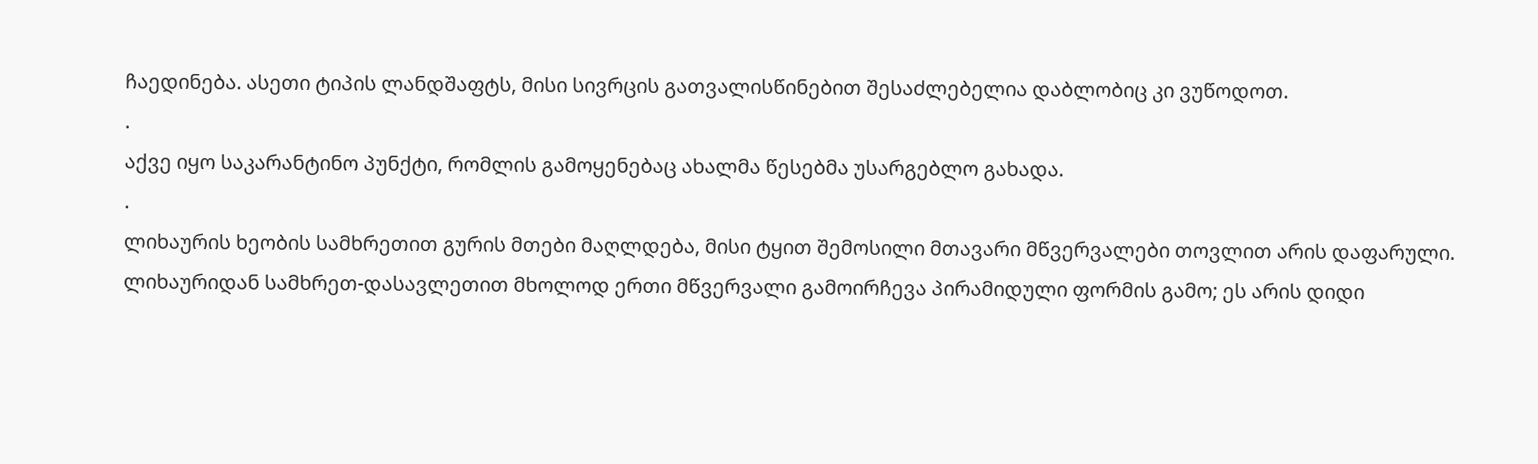ჩაედინება. ასეთი ტიპის ლანდშაფტს, მისი სივრცის გათვალისწინებით შესაძლებელია დაბლობიც კი ვუწოდოთ.
.
აქვე იყო საკარანტინო პუნქტი, რომლის გამოყენებაც ახალმა წესებმა უსარგებლო გახადა.
.
ლიხაურის ხეობის სამხრეთით გურის მთები მაღლდება, მისი ტყით შემოსილი მთავარი მწვერვალები თოვლით არის დაფარული. ლიხაურიდან სამხრეთ-დასავლეთით მხოლოდ ერთი მწვერვალი გამოირჩევა პირამიდული ფორმის გამო; ეს არის დიდი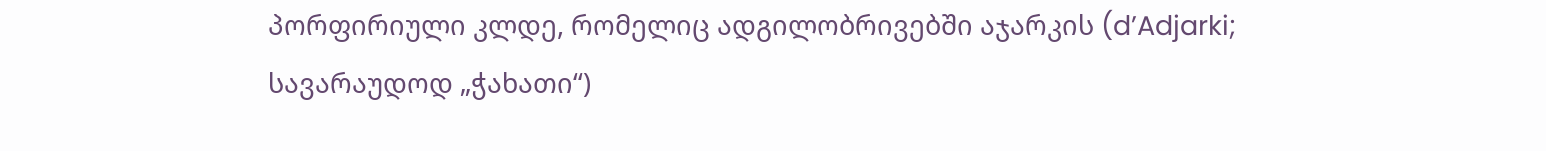პორფირიული კლდე, რომელიც ადგილობრივებში აჯარკის (d’Adjarki; სავარაუდოდ „ჭახათი“)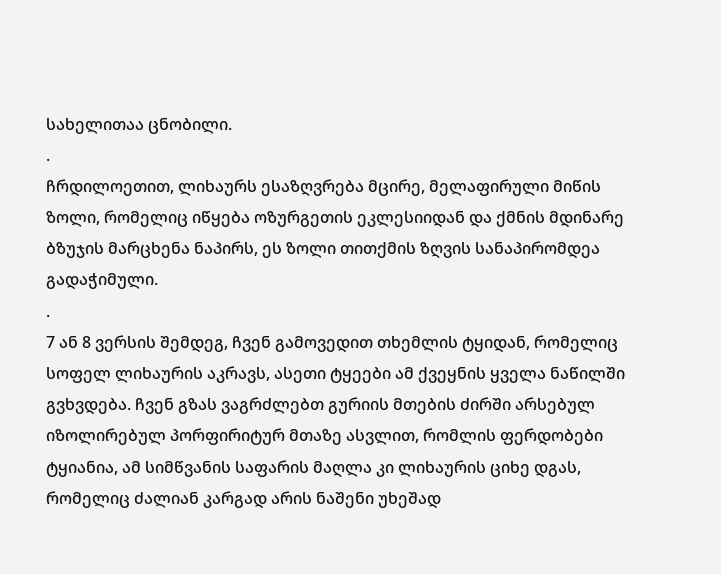სახელითაა ცნობილი.
.
ჩრდილოეთით, ლიხაურს ესაზღვრება მცირე, მელაფირული მიწის ზოლი, რომელიც იწყება ოზურგეთის ეკლესიიდან და ქმნის მდინარე ბზუჯის მარცხენა ნაპირს, ეს ზოლი თითქმის ზღვის სანაპირომდეა გადაჭიმული.
.
7 ან 8 ვერსის შემდეგ, ჩვენ გამოვედით თხემლის ტყიდან, რომელიც სოფელ ლიხაურის აკრავს, ასეთი ტყეები ამ ქვეყნის ყველა ნაწილში გვხვდება. ჩვენ გზას ვაგრძლებთ გურიის მთების ძირში არსებულ იზოლირებულ პორფირიტურ მთაზე ასვლით, რომლის ფერდობები ტყიანია, ამ სიმწვანის საფარის მაღლა კი ლიხაურის ციხე დგას, რომელიც ძალიან კარგად არის ნაშენი უხეშად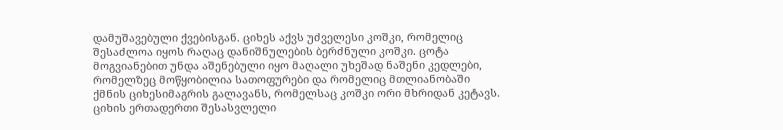დამუშავებული ქვებისგან. ციხეს აქვს უძველესი კოშკი, რომელიც შესაძლოა იყოს რაღაც დანიშნულების ბერძნული კოშკი. ცოტა მოგვიანებით უნდა აშენებული იყო მაღალი უხეშად ნაშენი კედლები, რომელზეც მოწყობილია სათოფურები და რომელიც მთლიანობაში ქმნის ციხესიმაგრის გალავანს, რომელსაც კოშკი ორი მხრიდან კეტავს. ციხის ერთადერთი შესასვლელი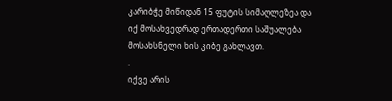კარიბჭე მიწიდან 15 ფუტის სიმაღლეზეა და იქ მოსახვედრად ერთადერთი საშუალება მოსახსნელი ხის კიბე გახლავთ.
.
იქვე არის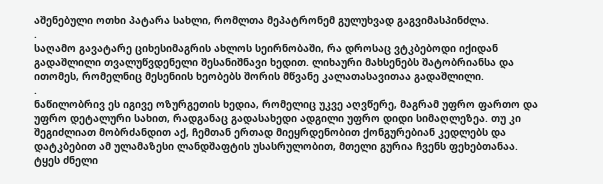აშენებული ოთხი პატარა სახლი, რომლთა მეპატრონემ გულუხვად გაგვიმასპინძლა.
.
საღამო გავატარე ციხესიმაგრის ახლოს სეირნობაში, რა დროსაც ვტკბებოდი იქიდან გადაშლილი თვალუწვდენელი შესანიშნავი ხედით. ლიხაური მახსენებს შატობრიანსა და ითომეს, რომელნიც მესენიის ხეობებს შორის მწვანე კალათასავითაა გადაშლილი.
.
ნაწილობრივ ეს იგივე ოზურგეთის ხედია, რომელიც უკვე აღვწერე, მაგრამ უფრო ფართო და უფრო დეტალური სახით, რადგანაც გადასახედი ადგილი უფრო დიდი სიმაღლეზეა. თუ კი შეგიძლიათ მობრძანდით აქ, ჩემთან ერთად მიეყრდენობით ქონგურებიან კედლებს და დატკბებით ამ ულამაზესი ლანდშაფტის უსასრულობით, მთელი გურია ჩვენს ფეხებთანაა. ტყეს ძნელი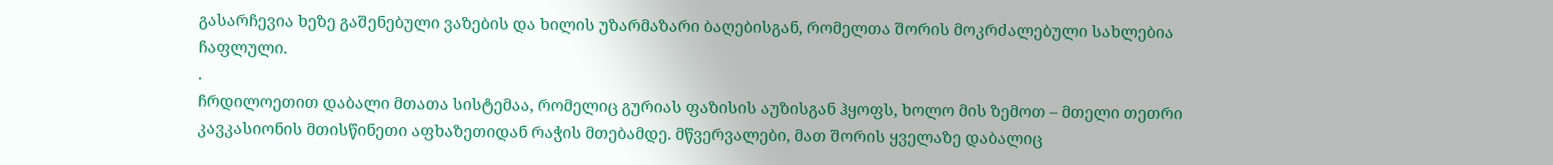გასარჩევია ხეზე გაშენებული ვაზების და ხილის უზარმაზარი ბაღებისგან, რომელთა შორის მოკრძალებული სახლებია ჩაფლული.
.
ჩრდილოეთით დაბალი მთათა სისტემაა, რომელიც გურიას ფაზისის აუზისგან ჰყოფს, ხოლო მის ზემოთ – მთელი თეთრი კავკასიონის მთისწინეთი აფხაზეთიდან რაჭის მთებამდე. მწვერვალები, მათ შორის ყველაზე დაბალიც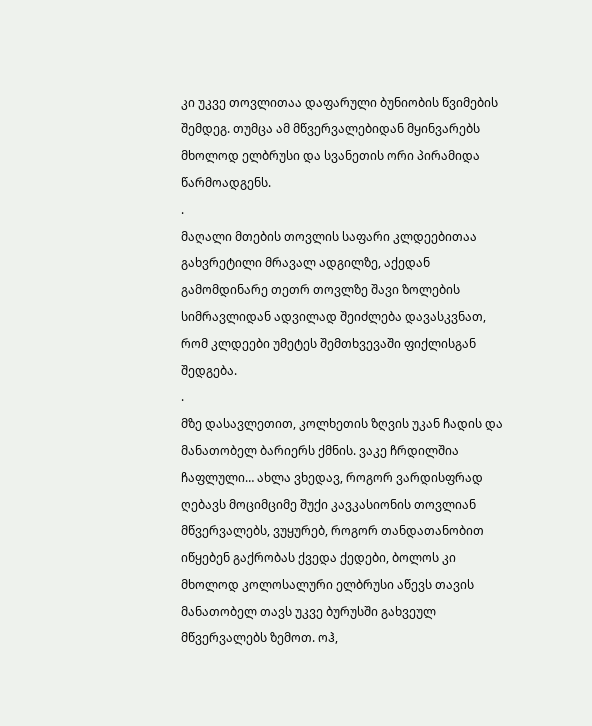კი უკვე თოვლითაა დაფარული ბუნიობის წვიმების შემდეგ. თუმცა ამ მწვერვალებიდან მყინვარებს მხოლოდ ელბრუსი და სვანეთის ორი პირამიდა წარმოადგენს.
.
მაღალი მთების თოვლის საფარი კლდეებითაა გახვრეტილი მრავალ ადგილზე, აქედან გამომდინარე თეთრ თოვლზე შავი ზოლების სიმრავლიდან ადვილად შეიძლება დავასკვნათ, რომ კლდეები უმეტეს შემთხვევაში ფიქლისგან შედგება.
.
მზე დასავლეთით, კოლხეთის ზღვის უკან ჩადის და მანათობელ ბარიერს ქმნის. ვაკე ჩრდილშია ჩაფლული… ახლა ვხედავ, როგორ ვარდისფრად ღებავს მოციმციმე შუქი კავკასიონის თოვლიან მწვერვალებს, ვუყურებ, როგორ თანდათანობით იწყებენ გაქრობას ქვედა ქედები, ბოლოს კი მხოლოდ კოლოსალური ელბრუსი აწევს თავის მანათობელ თავს უკვე ბურუსში გახვეულ მწვერვალებს ზემოთ. ოჰ,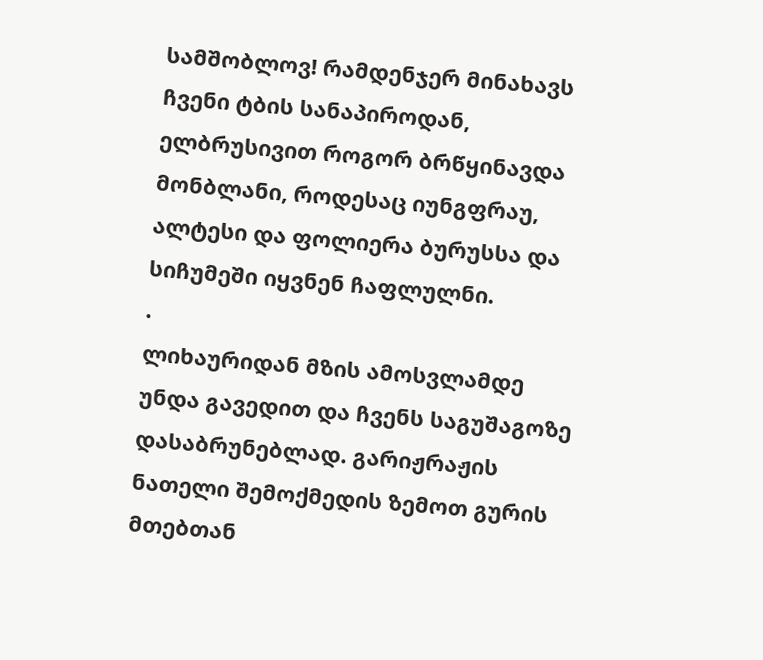სამშობლოვ! რამდენჯერ მინახავს ჩვენი ტბის სანაპიროდან, ელბრუსივით როგორ ბრწყინავდა მონბლანი, როდესაც იუნგფრაუ, ალტესი და ფოლიერა ბურუსსა და სიჩუმეში იყვნენ ჩაფლულნი.
.
ლიხაურიდან მზის ამოსვლამდე უნდა გავედით და ჩვენს საგუშაგოზე დასაბრუნებლად. გარიჟრაჟის ნათელი შემოქმედის ზემოთ გურის მთებთან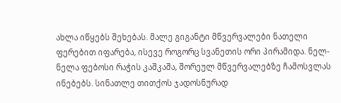ახლა იწყებს შეხებას. მალე გიგანტი მწვერვალები ნათელი ფერებით იფარება, ისევე როგორც სვანეთის ორი პირამიდა. ნელ-ნელა ფებოსი რაჭის კაშკაშა, შორეულ მწვერვალებზე ჩამოსვლას ინებებს. სინათლე თითქოს ჯადოსნურად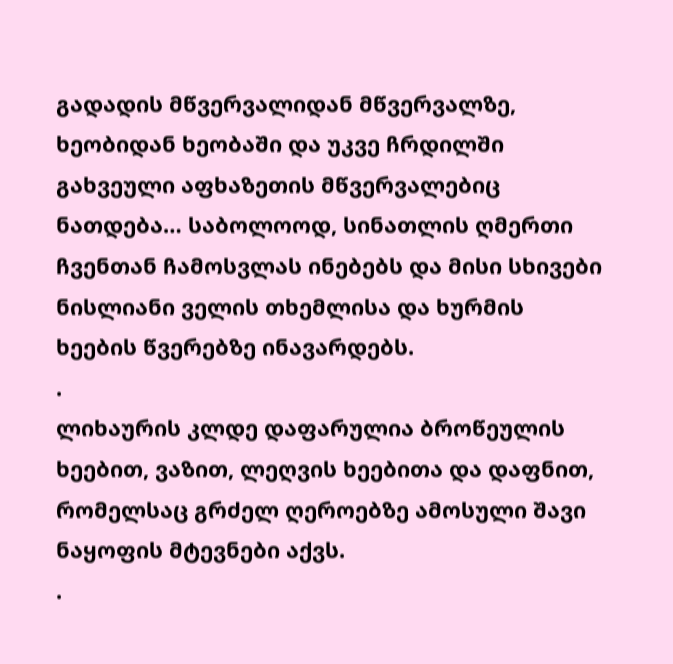გადადის მწვერვალიდან მწვერვალზე, ხეობიდან ხეობაში და უკვე ჩრდილში გახვეული აფხაზეთის მწვერვალებიც ნათდება… საბოლოოდ, სინათლის ღმერთი ჩვენთან ჩამოსვლას ინებებს და მისი სხივები ნისლიანი ველის თხემლისა და ხურმის ხეების წვერებზე ინავარდებს.
.
ლიხაურის კლდე დაფარულია ბროწეულის ხეებით, ვაზით, ლეღვის ხეებითა და დაფნით, რომელსაც გრძელ ღეროებზე ამოსული შავი ნაყოფის მტევნები აქვს.
.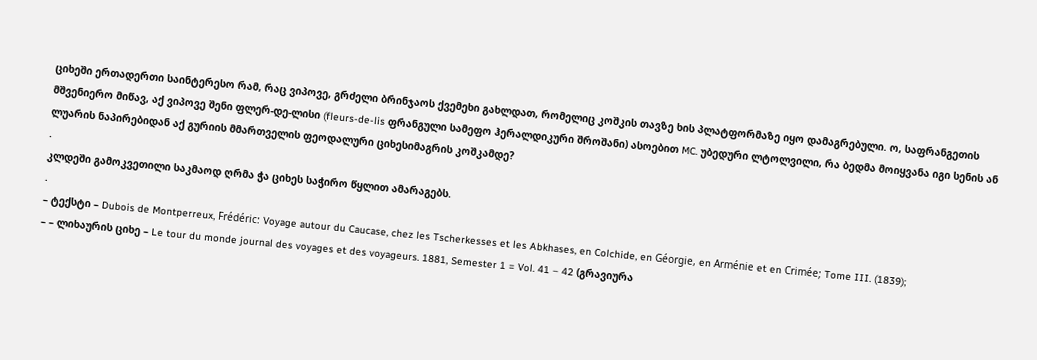ციხეში ერთადერთი საინტერესო რამ, რაც ვიპოვე, გრძელი ბრინჯაოს ქვემეხი გახლდათ, რომელიც კოშკის თავზე ხის პლატფორმაზე იყო დამაგრებული. ო, საფრანგეთის მშვენიერო მიწავ, აქ ვიპოვე შენი ფლერ-დე-ლისი (fleurs-de-lis ფრანგული სამეფო ჰერალდიკური შროშანი) ასოებით MC. უბედური ლტოლვილი, რა ბედმა მოიყვანა იგი სენის ან ლუარის ნაპირებიდან აქ გურიის მმართველის ფეოდალური ციხესიმაგრის კოშკამდე?
.
კლდეში გამოკვეთილი საკმაოდ ღრმა ჭა ციხეს საჭირო წყლით ამარაგებს.
.
– ტექსტი – Dubois de Montperreux, Frédéric: Voyage autour du Caucase, chez les Tscherkesses et les Abkhases, en Colchide, en Géorgie, en Arménie et en Crimée; Tome III. (1839);
– – ლიხაურის ციხე – Le tour du monde journal des voyages et des voyageurs. 1881, Semester 1 = Vol. 41 – 42 (გრავიურა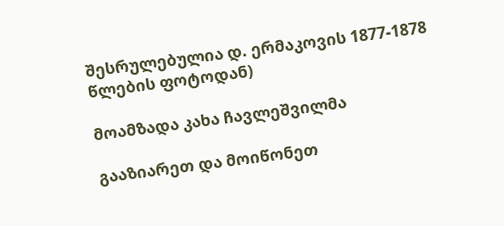შესრულებულია დ. ერმაკოვის 1877-1878 წლების ფოტოდან)

მოამზადა კახა ჩავლეშვილმა

გააზიარეთ და მოიწონეთ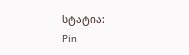სტატია:
Pin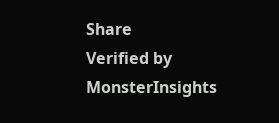Share
Verified by MonsterInsights